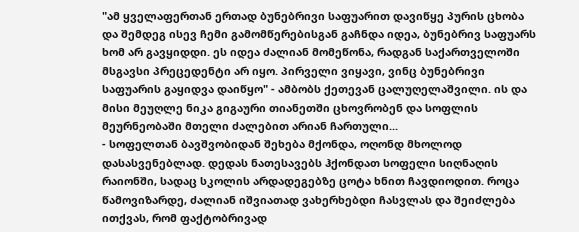"ამ ყველაფერთან ერთად ბუნებრივი საფუარით დავიწყე პურის ცხობა და შემდეგ ისევ ჩემი გამომწერებისგან გაჩნდა იდეა, ბუნებრივ საფუარს ხომ არ გავყიდდი. ეს იდეა ძალიან მომეწონა, რადგან საქართველოში მსგავსი პრეცედენტი არ იყო. პირველი ვიყავი, ვინც ბუნებრივი საფუარის გაყიდვა დაიწყო" - ამბობს ქეთევან ცალუღელაშვილი. ის და მისი მეუღლე ნიკა გიგაური თიანეთში ცხოვრობენ და სოფლის მეურნეობაში მთელი ძალებით არიან ჩართული...
- სოფელთან ბავშვობიდან შეხება მქონდა, ოღონდ მხოლოდ დასასვენებლად. დედას ნათესავებს ჰქონდათ სოფელი სიღნაღის რაიონში, სადაც სკოლის არდადეგებზე ცოტა ხნით ჩავდიოდით. როცა წამოვიზარდე, ძალიან იშვიათად ვახერხებდი ჩასვლას და შეიძლება ითქვას, რომ ფაქტობრივად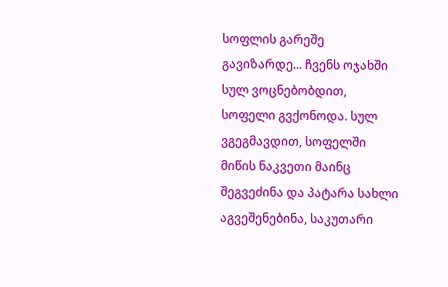სოფლის გარეშე გავიზარდე... ჩვენს ოჯახში სულ ვოცნებობდით, სოფელი გვქონოდა. სულ ვგეგმავდით, სოფელში მიწის ნაკვეთი მაინც შეგვეძინა და პატარა სახლი აგვეშენებინა, საკუთარი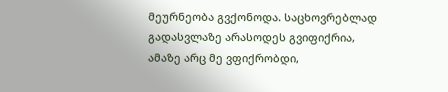მეურნეობა გვქონოდა. საცხოვრებლად გადასვლაზე არასოდეს გვიფიქრია, ამაზე არც მე ვფიქრობდი,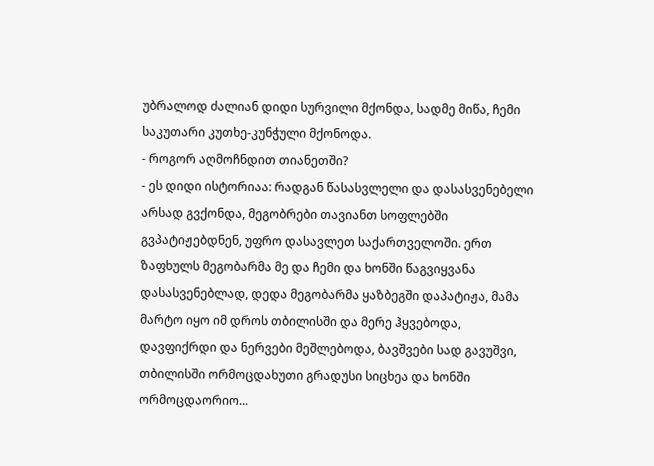უბრალოდ ძალიან დიდი სურვილი მქონდა, სადმე მიწა, ჩემი საკუთარი კუთხე-კუნჭული მქონოდა.
- როგორ აღმოჩნდით თიანეთში?
- ეს დიდი ისტორიაა: რადგან წასასვლელი და დასასვენებელი არსად გვქონდა, მეგობრები თავიანთ სოფლებში გვპატიჟებდნენ, უფრო დასავლეთ საქართველოში. ერთ ზაფხულს მეგობარმა მე და ჩემი და ხონში წაგვიყვანა დასასვენებლად, დედა მეგობარმა ყაზბეგში დაპატიჟა, მამა მარტო იყო იმ დროს თბილისში და მერე ჰყვებოდა, დავფიქრდი და ნერვები მეშლებოდა, ბავშვები სად გავუშვი, თბილისში ორმოცდახუთი გრადუსი სიცხეა და ხონში ორმოცდაორიო...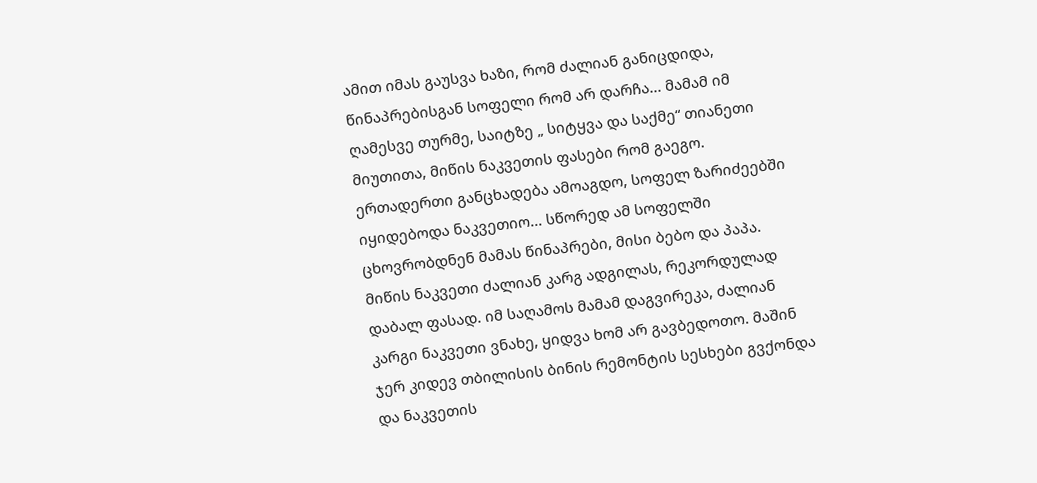ამით იმას გაუსვა ხაზი, რომ ძალიან განიცდიდა, წინაპრებისგან სოფელი რომ არ დარჩა... მამამ იმ ღამესვე თურმე, საიტზე „ სიტყვა და საქმე“ თიანეთი მიუთითა, მიწის ნაკვეთის ფასები რომ გაეგო. ერთადერთი განცხადება ამოაგდო, სოფელ ზარიძეებში იყიდებოდა ნაკვეთიო... სწორედ ამ სოფელში ცხოვრობდნენ მამას წინაპრები, მისი ბებო და პაპა. მიწის ნაკვეთი ძალიან კარგ ადგილას, რეკორდულად დაბალ ფასად. იმ საღამოს მამამ დაგვირეკა, ძალიან კარგი ნაკვეთი ვნახე, ყიდვა ხომ არ გავბედოთო. მაშინ ჯერ კიდევ თბილისის ბინის რემონტის სესხები გვქონდა და ნაკვეთის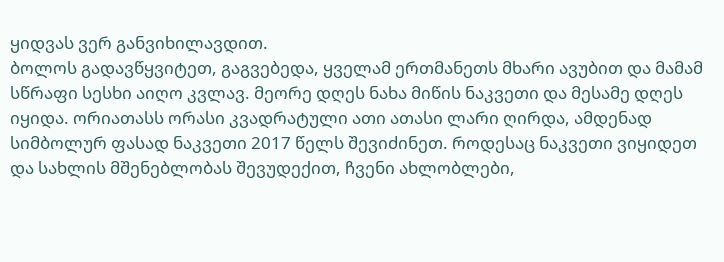ყიდვას ვერ განვიხილავდით.
ბოლოს გადავწყვიტეთ, გაგვებედა, ყველამ ერთმანეთს მხარი ავუბით და მამამ სწრაფი სესხი აიღო კვლავ. მეორე დღეს ნახა მიწის ნაკვეთი და მესამე დღეს იყიდა. ორიათასს ორასი კვადრატული ათი ათასი ლარი ღირდა, ამდენად სიმბოლურ ფასად ნაკვეთი 2017 წელს შევიძინეთ. როდესაც ნაკვეთი ვიყიდეთ და სახლის მშენებლობას შევუდექით, ჩვენი ახლობლები,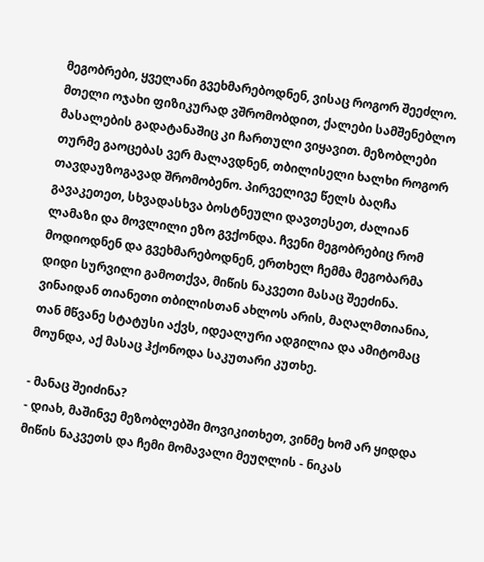მეგობრები, ყველანი გვეხმარებოდნენ, ვისაც როგორ შეეძლო. მთელი ოჯახი ფიზიკურად ვშრომობდით, ქალები სამშენებლო მასალების გადატანაშიც კი ჩართული ვიყავით. მეზობლები თურმე გაოცებას ვერ მალავდნენ, თბილისელი ხალხი როგორ თავდაუზოგავად შრომობენო. პირველივე წელს ბაღჩა გავაკეთეთ, სხვადასხვა ბოსტნეული დავთესეთ, ძალიან ლამაზი და მოვლილი ეზო გვქონდა. ჩვენი მეგობრებიც რომ მოდიოდნენ და გვეხმარებოდნენ, ერთხელ ჩემმა მეგობარმა დიდი სურვილი გამოთქვა, მიწის ნაკვეთი მასაც შეეძინა. ვინაიდან თიანეთი თბილისთან ახლოს არის, მაღალმთიანია, თან მწვანე სტატუსი აქვს, იდეალური ადგილია და ამიტომაც მოუნდა, აქ მასაც ჰქონოდა საკუთარი კუთხე.

- მანაც შეიძინა?
- დიახ, მაშინვე მეზობლებში მოვიკითხეთ, ვინმე ხომ არ ყიდდა მიწის ნაკვეთს და ჩემი მომავალი მეუღლის - ნიკას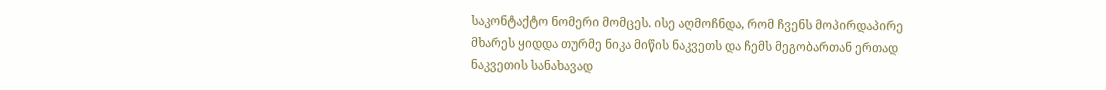საკონტაქტო ნომერი მომცეს. ისე აღმოჩნდა, რომ ჩვენს მოპირდაპირე მხარეს ყიდდა თურმე ნიკა მიწის ნაკვეთს და ჩემს მეგობართან ერთად ნაკვეთის სანახავად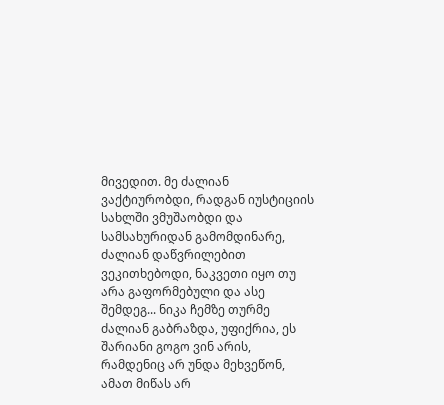მივედით. მე ძალიან ვაქტიურობდი, რადგან იუსტიციის სახლში ვმუშაობდი და სამსახურიდან გამომდინარე, ძალიან დაწვრილებით ვეკითხებოდი, ნაკვეთი იყო თუ არა გაფორმებული და ასე შემდეგ... ნიკა ჩემზე თურმე ძალიან გაბრაზდა, უფიქრია, ეს შარიანი გოგო ვინ არის, რამდენიც არ უნდა მეხვეწონ, ამათ მიწას არ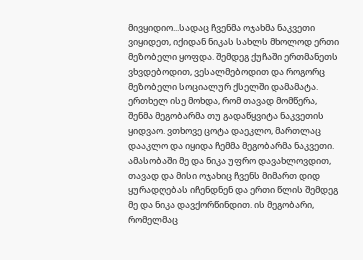მივყიდიო...სადაც ჩვენმა ოჯახმა ნაკვეთი ვიყიდეთ, იქიდან ნიკას სახლს მხოლოდ ერთი მეზობელი ყოფდა. შემდეგ ქუჩაში ერთმანეთს ვხვდებოდით, ვესალმებოდით და როგორც მეზობელი სოციალურ ქსელში დამამატა. ერთხელ ისე მოხდა, რომ თავად მომწერა, შენმა მეგობარმა თუ გადაწყვიტა ნაკვეთის ყიდვაო. ვთხოვე ცოტა დაეკლო, მართლაც დააკლო და იყიდა ჩემმა მეგობარმა ნაკვეთი. ამასობაში მე და ნიკა უფრო დავახლოვდით, თავად და მისი ოჯახიც ჩვენს მიმართ დიდ ყურადღებას იჩენდნენ და ერთი წლის შემდეგ მე და ნიკა დავქორწინდით. ის მეგობარი, რომელმაც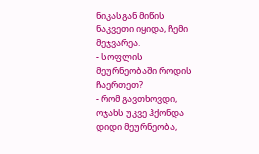ნიკასგან მიწის ნაკვეთი იყიდა, ჩემი მეჯვარეა.
- სოფლის მეურნეობაში როდის ჩაერთეთ?
- რომ გავთხოვდი, ოჯახს უკვე ჰქონდა დიდი მეურნეობა,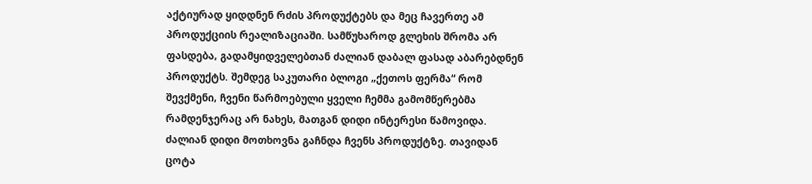აქტიურად ყიდდნენ რძის პროდუქტებს და მეც ჩავერთე ამ პროდუქციის რეალიზაციაში. სამწუხაროდ გლეხის შრომა არ ფასდება, გადამყიდველებთან ძალიან დაბალ ფასად აბარებდნენ პროდუქტს. შემდეგ საკუთარი ბლოგი „ქეთოს ფერმა“ რომ შევქმენი, ჩვენი წარმოებული ყველი ჩემმა გამომწერებმა რამდენჯერაც არ ნახეს, მათგან დიდი ინტერესი წამოვიდა. ძალიან დიდი მოთხოვნა გაჩნდა ჩვენს პროდუქტზე. თავიდან ცოტა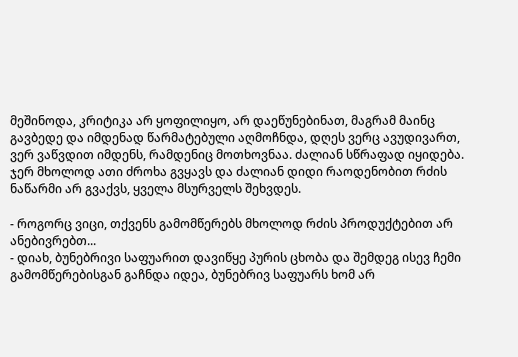მეშინოდა, კრიტიკა არ ყოფილიყო, არ დაეწუნებინათ, მაგრამ მაინც გავბედე და იმდენად წარმატებული აღმოჩნდა, დღეს ვერც ავუდივართ, ვერ ვაწვდით იმდენს, რამდენიც მოთხოვნაა. ძალიან სწრაფად იყიდება. ჯერ მხოლოდ ათი ძროხა გვყავს და ძალიან დიდი რაოდენობით რძის ნაწარმი არ გვაქვს, ყველა მსურველს შეხვდეს.

- როგორც ვიცი, თქვენს გამომწერებს მხოლოდ რძის პროდუქტებით არ ანებივრებთ...
- დიახ, ბუნებრივი საფუარით დავიწყე პურის ცხობა და შემდეგ ისევ ჩემი გამომწერებისგან გაჩნდა იდეა, ბუნებრივ საფუარს ხომ არ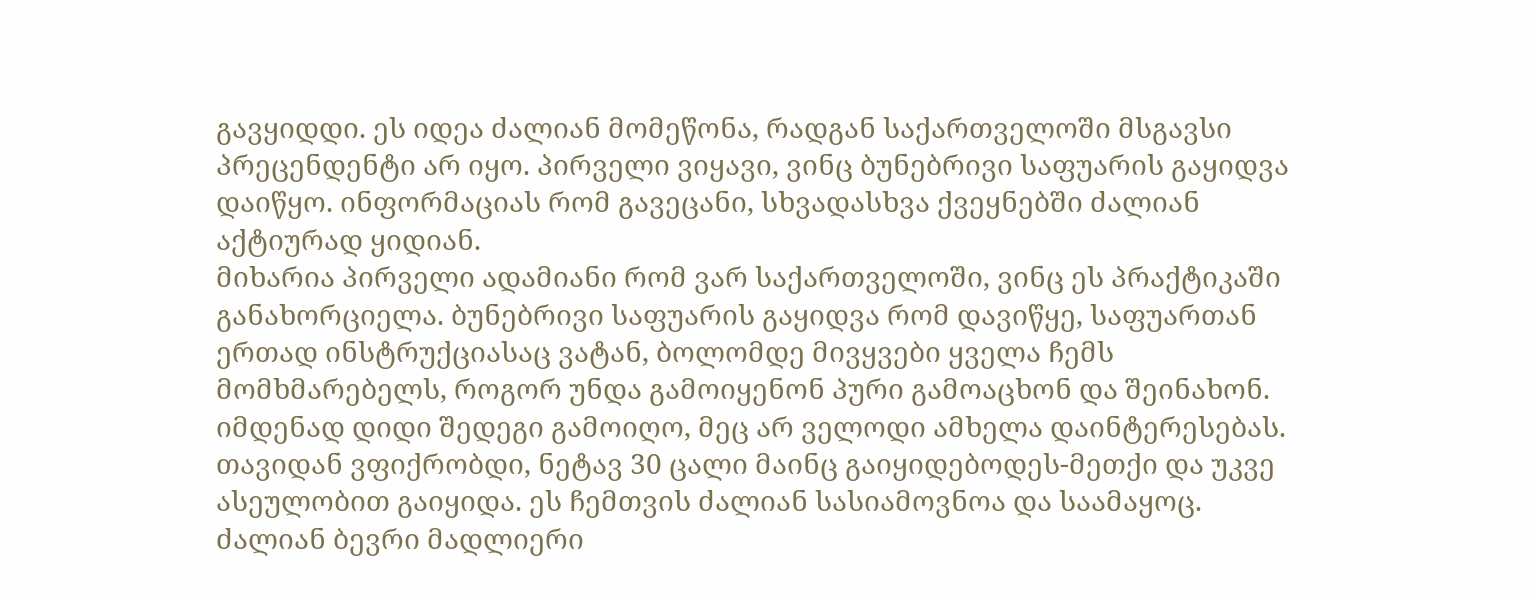გავყიდდი. ეს იდეა ძალიან მომეწონა, რადგან საქართველოში მსგავსი პრეცენდენტი არ იყო. პირველი ვიყავი, ვინც ბუნებრივი საფუარის გაყიდვა დაიწყო. ინფორმაციას რომ გავეცანი, სხვადასხვა ქვეყნებში ძალიან აქტიურად ყიდიან.
მიხარია პირველი ადამიანი რომ ვარ საქართველოში, ვინც ეს პრაქტიკაში განახორციელა. ბუნებრივი საფუარის გაყიდვა რომ დავიწყე, საფუართან ერთად ინსტრუქციასაც ვატან, ბოლომდე მივყვები ყველა ჩემს მომხმარებელს, როგორ უნდა გამოიყენონ პური გამოაცხონ და შეინახონ. იმდენად დიდი შედეგი გამოიღო, მეც არ ველოდი ამხელა დაინტერესებას. თავიდან ვფიქრობდი, ნეტავ 30 ცალი მაინც გაიყიდებოდეს-მეთქი და უკვე ასეულობით გაიყიდა. ეს ჩემთვის ძალიან სასიამოვნოა და საამაყოც. ძალიან ბევრი მადლიერი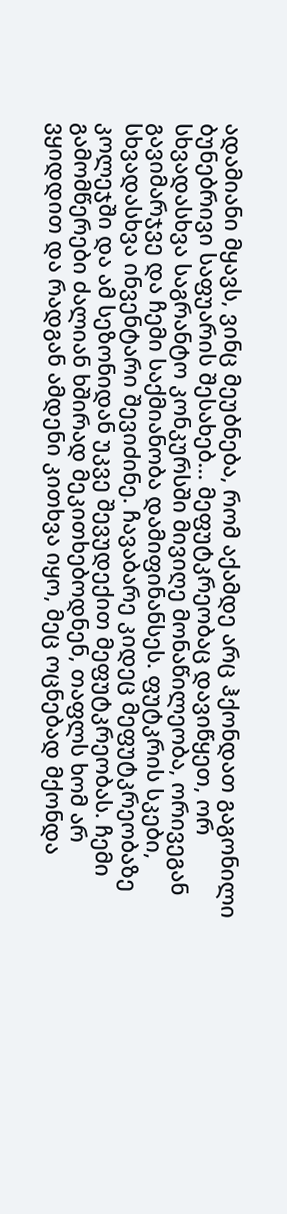ადამიანი მყავს, ვინც მეუბნება, რომ აქამდე არც ჰქონდათ გაგონილი ბუნებრივი საფუარის შესახებ... მეფუტკრეობაც დავიწყეთ, ორ სხვადასხვა საგრანტო კონკურსში მივიღე მონაწილეობა, ორივეგან გავიმარჯვე და ჩემი საქმიანობა დამიფინანსეს. ფუტკრის სკები, სხვადასხვა ინვენტარი შევიძინე. ჩავაბარე კიდეც მეფუტკრეობაზე კოლეჯში და ამ სეზონიდან უკვე შევუდექით მეფუტკრეობას. ჩემი გამომწერები ძალიან ხშირად მეკითხებოდნენ, თაფლს ხომ არ ვყიდდით და რადგან ამდენი კითხვა იყო, მეც ოცნებად მქონდა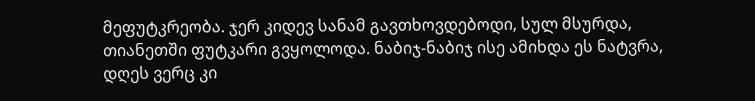მეფუტკრეობა. ჯერ კიდევ სანამ გავთხოვდებოდი, სულ მსურდა, თიანეთში ფუტკარი გვყოლოდა. ნაბიჯ-ნაბიჯ ისე ამიხდა ეს ნატვრა, დღეს ვერც კი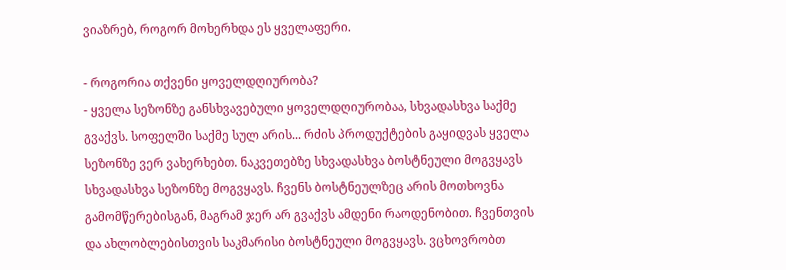ვიაზრებ, როგორ მოხერხდა ეს ყველაფერი.

- როგორია თქვენი ყოველდღიურობა?
- ყველა სეზონზე განსხვავებული ყოველდღიურობაა, სხვადასხვა საქმე გვაქვს. სოფელში საქმე სულ არის... რძის პროდუქტების გაყიდვას ყველა სეზონზე ვერ ვახერხებთ. ნაკვეთებზე სხვადასხვა ბოსტნეული მოგვყავს სხვადასხვა სეზონზე მოგვყავს. ჩვენს ბოსტნეულზეც არის მოთხოვნა გამომწერებისგან, მაგრამ ჯერ არ გვაქვს ამდენი რაოდენობით. ჩვენთვის და ახლობლებისთვის საკმარისი ბოსტნეული მოგვყავს. ვცხოვრობთ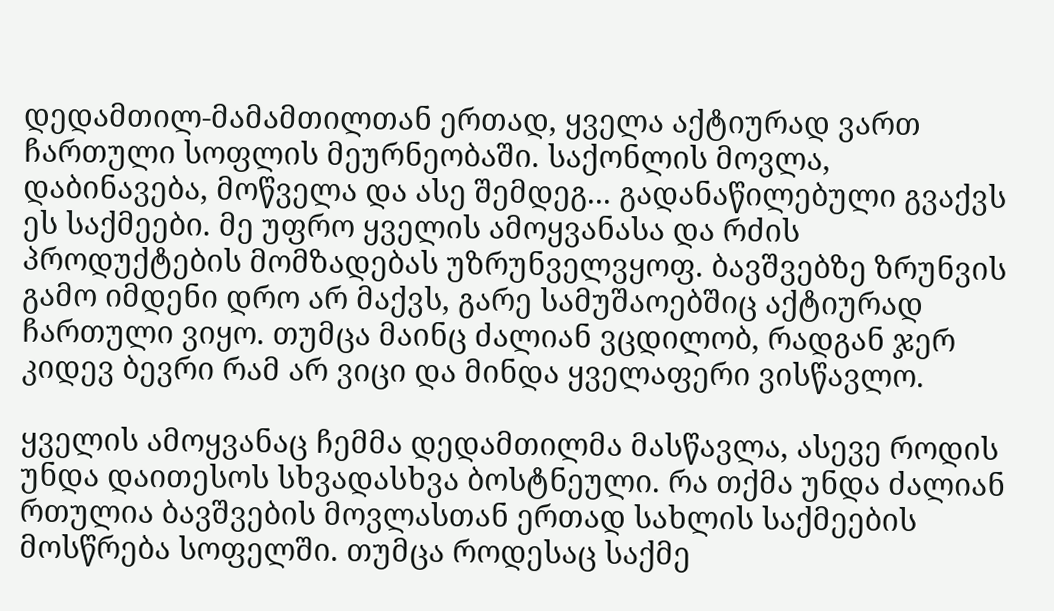დედამთილ-მამამთილთან ერთად, ყველა აქტიურად ვართ ჩართული სოფლის მეურნეობაში. საქონლის მოვლა, დაბინავება, მოწველა და ასე შემდეგ... გადანაწილებული გვაქვს ეს საქმეები. მე უფრო ყველის ამოყვანასა და რძის პროდუქტების მომზადებას უზრუნველვყოფ. ბავშვებზე ზრუნვის გამო იმდენი დრო არ მაქვს, გარე სამუშაოებშიც აქტიურად ჩართული ვიყო. თუმცა მაინც ძალიან ვცდილობ, რადგან ჯერ კიდევ ბევრი რამ არ ვიცი და მინდა ყველაფერი ვისწავლო.

ყველის ამოყვანაც ჩემმა დედამთილმა მასწავლა, ასევე როდის უნდა დაითესოს სხვადასხვა ბოსტნეული. რა თქმა უნდა ძალიან რთულია ბავშვების მოვლასთან ერთად სახლის საქმეების მოსწრება სოფელში. თუმცა როდესაც საქმე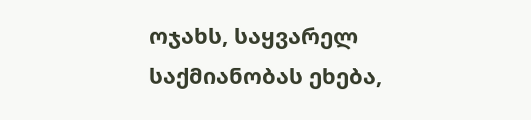ოჯახს, საყვარელ საქმიანობას ეხება,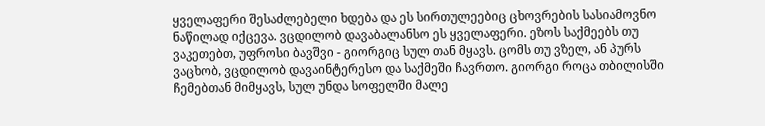ყველაფერი შესაძლებელი ხდება და ეს სირთულეებიც ცხოვრების სასიამოვნო ნაწილად იქცევა. ვცდილობ დავაბალანსო ეს ყველაფერი. ეზოს საქმეებს თუ ვაკეთებთ, უფროსი ბავშვი - გიორგიც სულ თან მყავს. ცომს თუ ვზელ, ან პურს ვაცხობ, ვცდილობ დავაინტერესო და საქმეში ჩავრთო. გიორგი როცა თბილისში ჩემებთან მიმყავს, სულ უნდა სოფელში მალე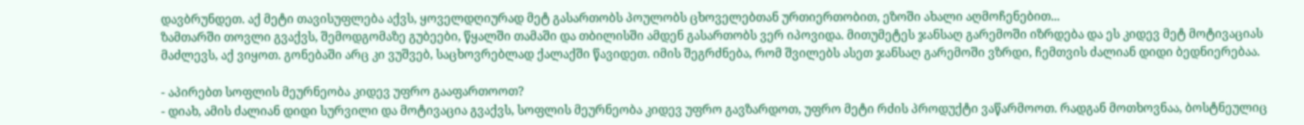დავბრუნდეთ. აქ მეტი თავისუფლება აქვს, ყოველდღიურად მეტ გასართობს პოულობს ცხოველებთან ურთიერთობით, ეზოში ახალი აღმოჩენებით...
ზამთარში თოვლი გვაქვს, შემოდგომაზე გუბეები, წყალში თამაში და თბილისში ამდენ გასართობს ვერ იპოვიდა. მითუმეტეს ჯანსაღ გარემოში იზრდება და ეს კიდევ მეტ მოტივაციას მაძლევს, აქ ვიყოთ. გონებაში არც კი ვუშვებ, საცხოვრებლად ქალაქში წავიდეთ. იმის შეგრძნება, რომ შვილებს ასეთ ჯანსაღ გარემოში ვზრდი, ჩემთვის ძალიან დიდი ბედნიერებაა.

- აპირებთ სოფლის მეურნეობა კიდევ უფრო გააფართოოთ?
- დიახ, ამის ძალიან დიდი სურვილი და მოტივაცია გვაქვს, სოფლის მეურნეობა კიდევ უფრო გავზარდოთ, უფრო მეტი რძის პროდუქტი ვაწარმოოთ. რადგან მოთხოვნაა, ბოსტნეულიც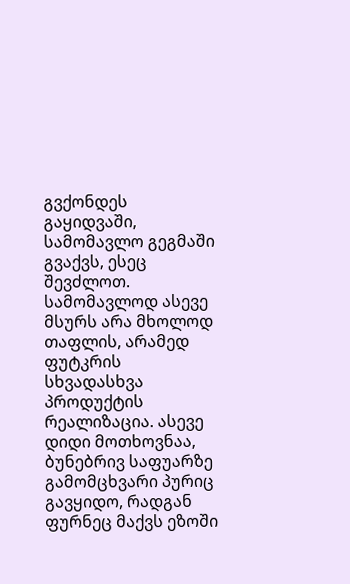გვქონდეს გაყიდვაში, სამომავლო გეგმაში გვაქვს, ესეც შევძლოთ. სამომავლოდ ასევე მსურს არა მხოლოდ თაფლის, არამედ ფუტკრის სხვადასხვა პროდუქტის რეალიზაცია. ასევე დიდი მოთხოვნაა, ბუნებრივ საფუარზე გამომცხვარი პურიც გავყიდო, რადგან ფურნეც მაქვს ეზოში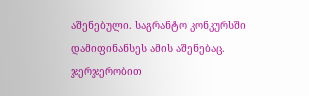აშენებული. საგრანტო კონკურსში დამიფინანსეს ამის აშენებაც. ჯერჯერობით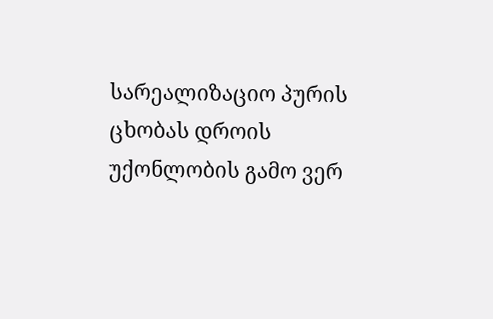სარეალიზაციო პურის ცხობას დროის უქონლობის გამო ვერ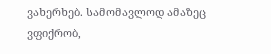ვახერხებ. სამომავლოდ ამაზეც ვფიქრობ,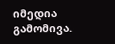იმედია გამომივა.